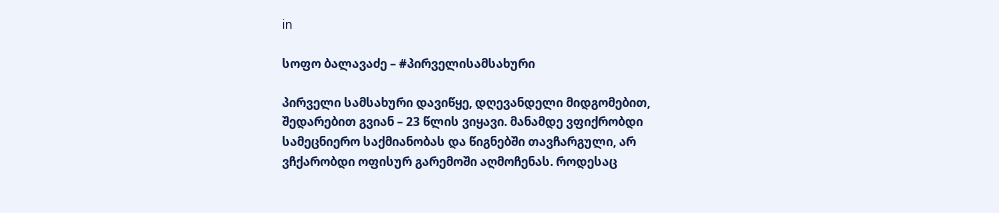in

სოფო ბალავაძე – #პირველისამსახური

პირველი სამსახური დავიწყე, დღევანდელი მიდგომებით, შედარებით გვიან – 23 წლის ვიყავი. მანამდე ვფიქრობდი სამეცნიერო საქმიანობას და წიგნებში თავჩარგული, არ ვჩქარობდი ოფისურ გარემოში აღმოჩენას. როდესაც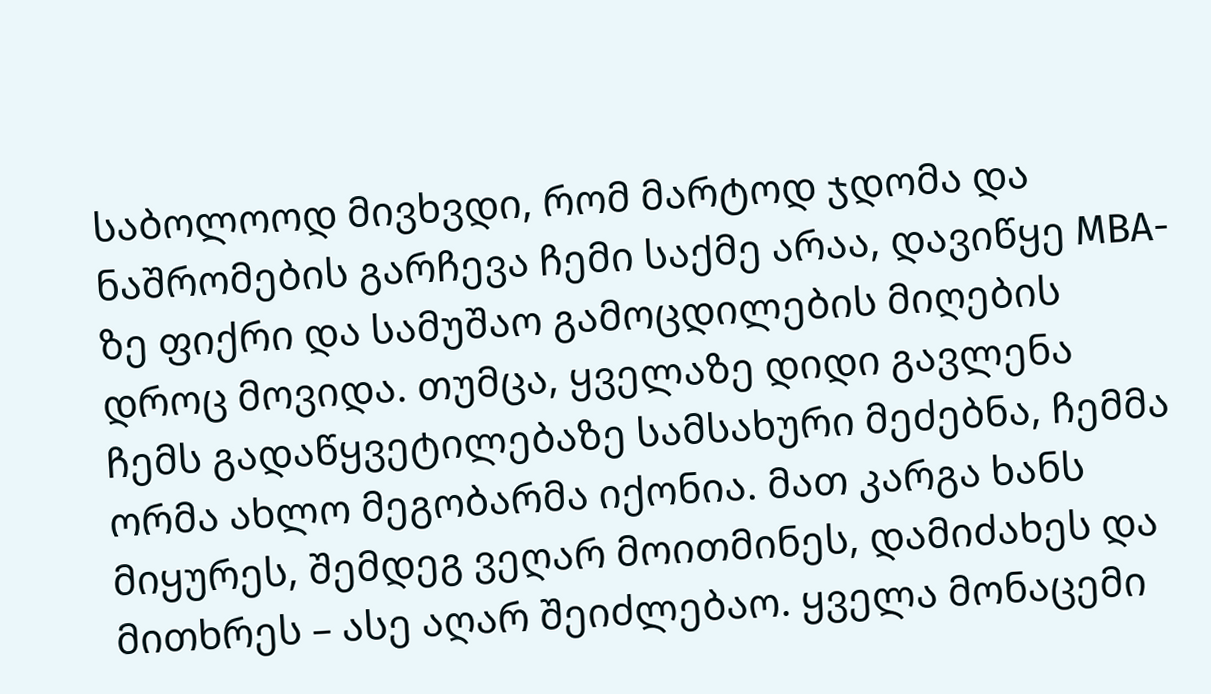საბოლოოდ მივხვდი, რომ მარტოდ ჯდომა და ნაშრომების გარჩევა ჩემი საქმე არაა, დავიწყე MBA-ზე ფიქრი და სამუშაო გამოცდილების მიღების დროც მოვიდა. თუმცა, ყველაზე დიდი გავლენა ჩემს გადაწყვეტილებაზე სამსახური მეძებნა, ჩემმა ორმა ახლო მეგობარმა იქონია. მათ კარგა ხანს მიყურეს, შემდეგ ვეღარ მოითმინეს, დამიძახეს და მითხრეს – ასე აღარ შეიძლებაო. ყველა მონაცემი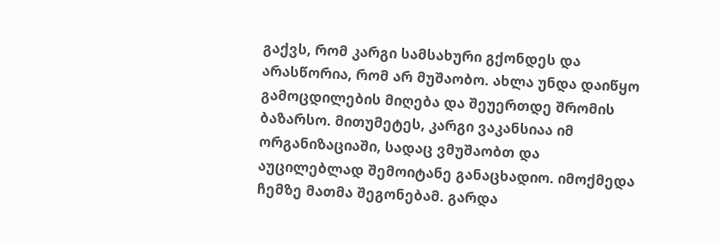გაქვს, რომ კარგი სამსახური გქონდეს და არასწორია, რომ არ მუშაობო. ახლა უნდა დაიწყო გამოცდილების მიღება და შეუერთდე შრომის ბაზარსო. მითუმეტეს, კარგი ვაკანსიაა იმ ორგანიზაციაში, სადაც ვმუშაობთ და აუცილებლად შემოიტანე განაცხადიო. იმოქმედა ჩემზე მათმა შეგონებამ. გარდა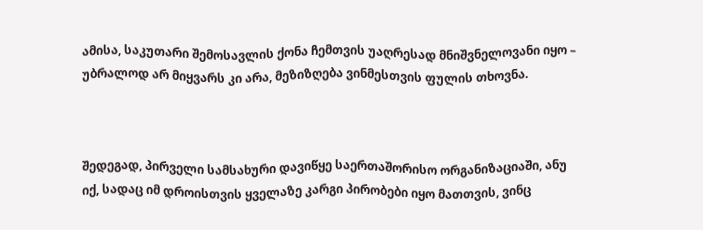ამისა, საკუთარი შემოსავლის ქონა ჩემთვის უაღრესად მნიშვნელოვანი იყო – უბრალოდ არ მიყვარს კი არა, მეზიზღება ვინმესთვის ფულის თხოვნა.



შედეგად, პირველი სამსახური დავიწყე საერთაშორისო ორგანიზაციაში, ანუ იქ, სადაც იმ დროისთვის ყველაზე კარგი პირობები იყო მათთვის, ვინც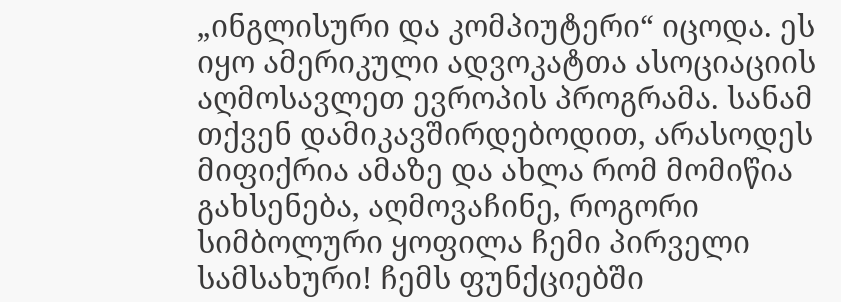„ინგლისური და კომპიუტერი“ იცოდა. ეს იყო ამერიკული ადვოკატთა ასოციაციის აღმოსავლეთ ევროპის პროგრამა. სანამ თქვენ დამიკავშირდებოდით, არასოდეს მიფიქრია ამაზე და ახლა რომ მომიწია გახსენება, აღმოვაჩინე, როგორი სიმბოლური ყოფილა ჩემი პირველი სამსახური! ჩემს ფუნქციებში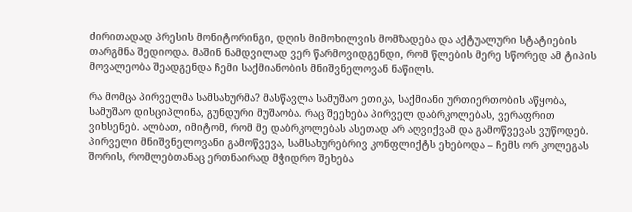ძირითადად პრესის მონიტორინგი, დღის მიმოხილვის მომზადება და აქტუალური სტატიების თარგმნა შედიოდა. მაშინ ნამდვილად ვერ წარმოვიდგენდი, რომ წლების მერე სწორედ ამ ტიპის მოვალეობა შეადგენდა ჩემი საქმიანობის მნიშვნელოვან ნაწილს.

რა მომცა პირველმა სამსახურმა? მასწავლა სამუშაო ეთიკა, საქმიანი ურთიერთობის აწყობა, სამუშაო დისციპლინა, გუნდური მუშაობა. რაც შეეხება პირველ დაბრკოლებას, ვერაფრით ვიხსენებ. ალბათ, იმიტომ, რომ მე დაბრკოლებას ასეთად არ აღვიქვამ და გამოწვევას ვუწოდებ. პირველი მნიშვნელოვანი გამოწვევა, სამსახურებრივ კონფლიქტს ეხებოდა – ჩემს ორ კოლეგას შორის, რომლებთანაც ერთნაირად მჭიდრო შეხება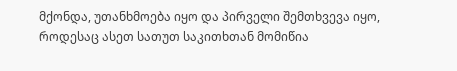მქონდა, უთანხმოება იყო და პირველი შემთხვევა იყო, როდესაც ასეთ სათუთ საკითხთან მომიწია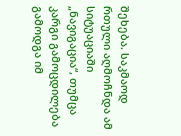შეხება. საკმაოდ რთული აღმოჩნდა ამ  სიტუაციაში „ნავიგაცია“, თუმცა კარგი გამოცდილება გამოდგა იმ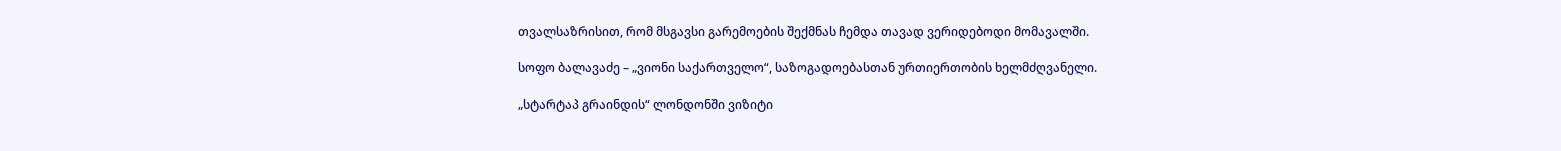თვალსაზრისით, რომ მსგავსი გარემოების შექმნას ჩემდა თავად ვერიდებოდი მომავალში.

სოფო ბალავაძე – „ვიონი საქართველო“, საზოგადოებასთან ურთიერთობის ხელმძღვანელი.

„სტარტაპ გრაინდის“ ლონდონში ვიზიტი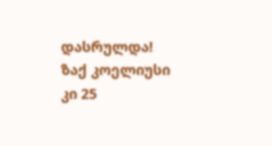დასრულდა! ზაქ კოელიუსი კი 25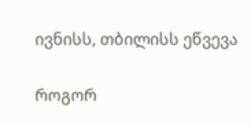ივნისს, თბილისს ეწვევა

როგორ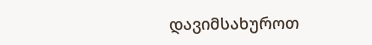დავიმსახუროთ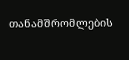თანამშრომლების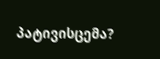პატივისცემა?